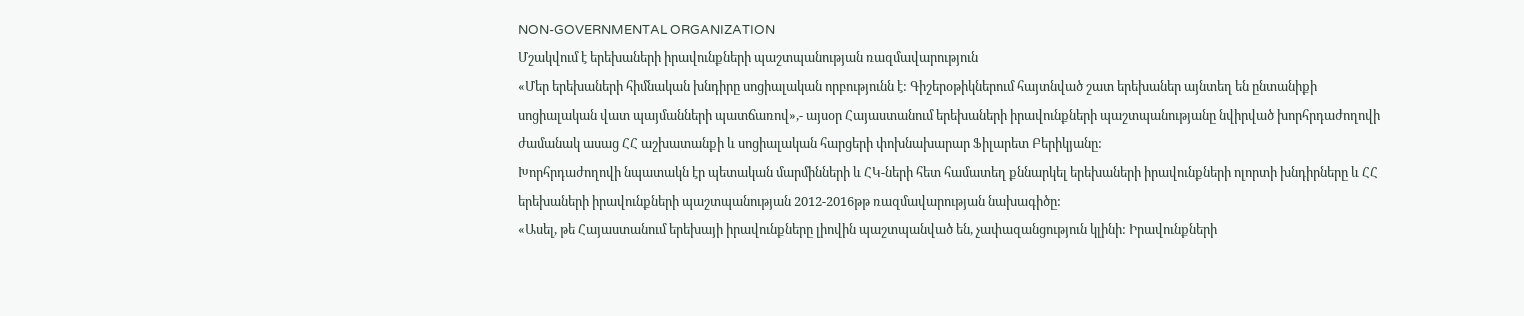NON-GOVERNMENTAL ORGANIZATION
Մշակվում է երեխաների իրավունքների պաշտպանության ռազմավարություն
«Մեր երեխաների հիմնական խնդիրը սոցիալական որբությունն է: Գիշերօթիկներում հայտնված շատ երեխաներ այնտեղ են ընտանիքի սոցիալական վատ պայմանների պատճառով»,- այսօր Հայաստանում երեխաների իրավունքների պաշտպանությանը նվիրված խորհրդաժողովի ժամանակ ասաց ՀՀ աշխատանքի և սոցիալական հարցերի փոխնախարար Ֆիլարետ Բերիկյանը:
Խորհրդաժողովի նպատակն էր պետական մարմինների և ՀԿ-ների հետ համատեղ քննարկել երեխաների իրավունքների ոլորտի խնդիրները և ՀՀ երեխաների իրավունքների պաշտպանության 2012-2016թթ ռազմավարության նախագիծը:
«Ասել, թե Հայաստանում երեխայի իրավունքները լիովին պաշտպանված են, չափազանցություն կլինի: Իրավունքների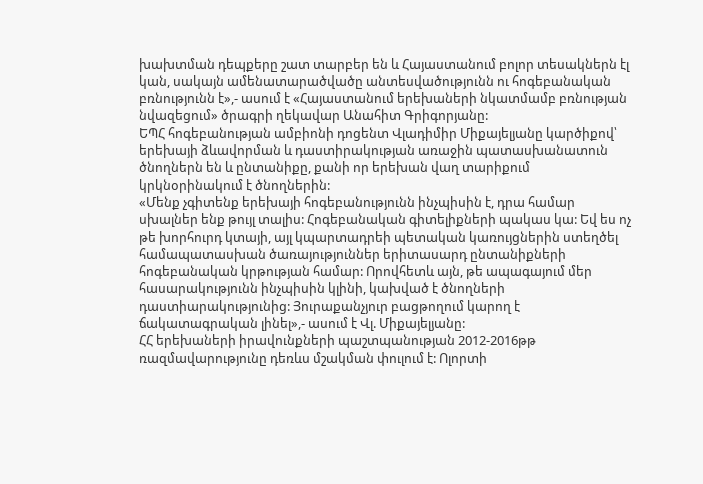խախտման դեպքերը շատ տարբեր են և Հայաստանում բոլոր տեսակներն էլ կան, սակայն ամենատարածվածը անտեսվածությունն ու հոգեբանական բռնությունն է»,- ասում է «Հայաստանում երեխաների նկատմամբ բռնության նվազեցում» ծրագրի ղեկավար Անահիտ Գրիգորյանը:
ԵՊՀ հոգեբանության ամբիոնի դոցենտ Վլադիմիր Միքայելյանը կարծիքով՝ երեխայի ձևավորման և դաստիրակության առաջին պատասխանատուն ծնողներն են և ընտանիքը, քանի որ երեխան վաղ տարիքում կրկնօրինակում է ծնողներին:
«Մենք չգիտենք երեխայի հոգեբանությունն ինչպիսին է, դրա համար սխալներ ենք թույլ տալիս: Հոգեբանական գիտելիքների պակաս կա: Եվ ես ոչ թե խորհուրդ կտայի, այլ կպարտադրեի պետական կառույցներին ստեղծել համապատասխան ծառայություններ երիտասարդ ընտանիքների հոգեբանական կրթության համար: Որովհետև այն, թե ապագայում մեր հասարակությունն ինչպիսին կլինի, կախված է ծնողների դաստիարակությունից: Յուրաքանչյուր բացթողում կարող է ճակատագրական լինել»,- ասում է Վլ. Միքայելյանը:
ՀՀ երեխաների իրավունքների պաշտպանության 2012-2016թթ ռազմավարությունը դեռևս մշակման փուլում է: Ոլորտի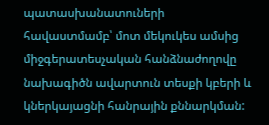պատասխանատուների հավաստմամբ՝ մոտ մեկուկես ամսից միջգերատեսչական հանձնաժողովը նախագիծն ավարտուն տեսքի կբերի և կներկայացնի հանրային քննարկման: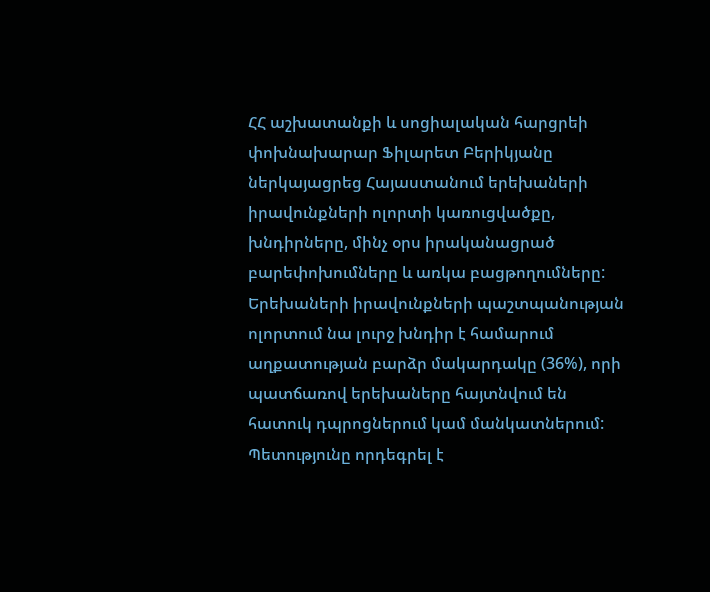ՀՀ աշխատանքի և սոցիալական հարցրեի փոխնախարար Ֆիլարետ Բերիկյանը ներկայացրեց Հայաստանում երեխաների իրավունքների ոլորտի կառուցվածքը, խնդիրները, մինչ օրս իրականացրած բարեփոխումները և առկա բացթողումները:
Երեխաների իրավունքների պաշտպանության ոլորտում նա լուրջ խնդիր է համարում աղքատության բարձր մակարդակը (36%), որի պատճառով երեխաները հայտնվում են հատուկ դպրոցներում կամ մանկատներում: Պետությունը որդեգրել է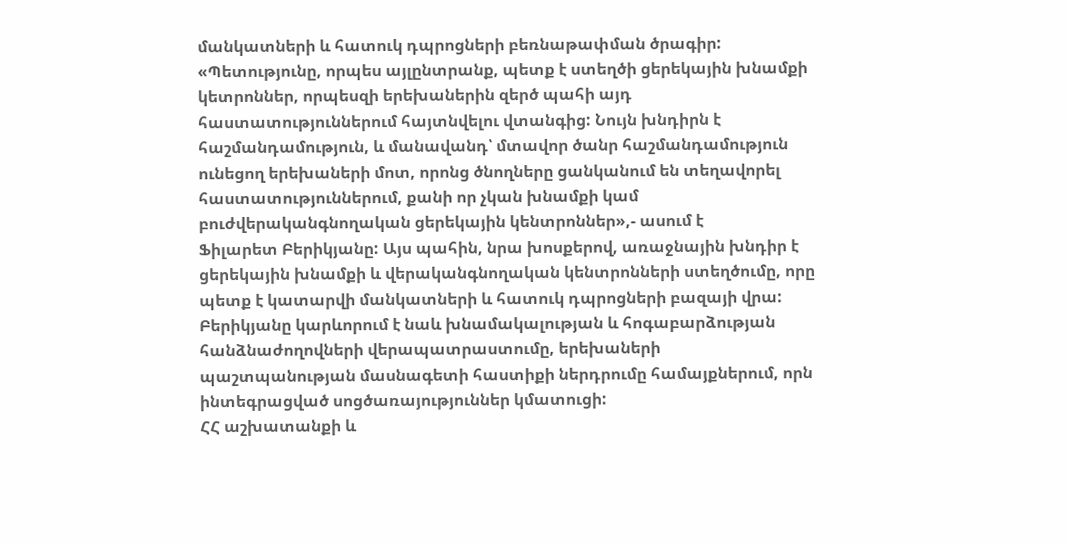մանկատների և հատուկ դպրոցների բեռնաթափման ծրագիր:
«Պետությունը, որպես այլընտրանք, պետք է ստեղծի ցերեկային խնամքի կետրոններ, որպեսզի երեխաներին զերծ պահի այդ հաստատություններում հայտնվելու վտանգից: Նույն խնդիրն է հաշմանդամություն, և մանավանդ՝ մտավոր ծանր հաշմանդամություն ունեցող երեխաների մոտ, որոնց ծնողները ցանկանում են տեղավորել հաստատություններում, քանի որ չկան խնամքի կամ բուժվերականգնողական ցերեկային կենտրոններ»,- ասում է
Ֆիլարետ Բերիկյանը: Այս պահին, նրա խոսքերով, առաջնային խնդիր է ցերեկային խնամքի և վերականգնողական կենտրոնների ստեղծումը, որը պետք է կատարվի մանկատների և հատուկ դպրոցների բազայի վրա:
Բերիկյանը կարևորում է նաև խնամակալության և հոգաբարձության հանձնաժողովների վերապատրաստումը, երեխաների պաշտպանության մասնագետի հաստիքի ներդրումը համայքներում, որն ինտեգրացված սոցծառայություններ կմատուցի:
ՀՀ աշխատանքի և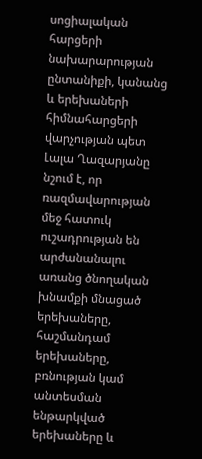սոցիալական հարցերի նախարարության ընտանիքի, կանանց և երեխաների հիմնահարցերի վարչության պետ Լալա Ղազարյանը նշում է, որ ռազմավարության մեջ հատուկ ուշադրության են արժանանալու առանց ծնողական խնամքի մնացած երեխաները, հաշմանդամ երեխաները, բռնության կամ անտեսման ենթարկված երեխաները և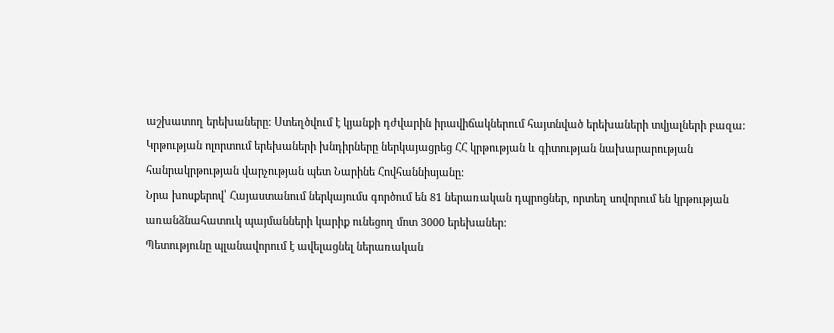աշխատող երեխաները: Ստեղծվում է կյանքի դժվարին իրավիճակներում հայտնված երեխաների տվյալների բազա:
Կրթության ոլորտում երեխաների խնդիրները ներկայացրեց ՀՀ կրթության և գիտության նախարարության հանրակրթության վարչության պետ Նարինե Հովհաննիսյանը:
Նրա խոսքերով՝ Հայաստանում ներկայումս գործում են 81 ներառական դպրոցներ, որտեղ սովորում են կրթության առանձնահատուկ պայմանների կարիք ունեցող մոտ 3000 երեխաներ:
Պետությունը պլանավորում է ավելացնել ներառական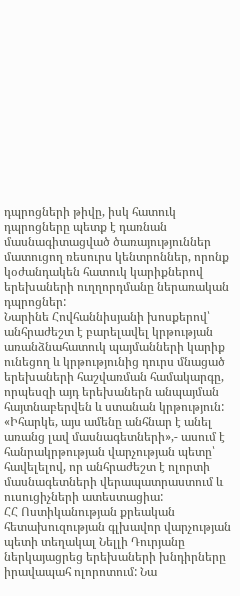դպրոցների թիվը, իսկ հատուկ դպրոցները պետք է դառնան մասնագիտացված ծառայություններ մատուցող ռեսուրս կենտրոններ, որոնք կօժանդակեն հատուկ կարիքներով երեխաների ուղղորդմանը ներառական դպրոցներ:
Նարինե Հովհաննիսյանի խոսքերով՝ անհրաժեշտ է բարելավել կրթության առանձնահատուկ պայմանների կարիք ունեցող և կրթությունից դուրս մնացած երեխաների հաշվառման համակարգը, որպեսզի այդ երեխաներն անպայման հայտնաբերվեն և ստանան կրթություն:
«Իհարկե, այս ամենը անհնար է անել առանց լավ մասնագետների»,- ասում է հանրակրթության վարչության պետը՝ հավելելով, որ անհրաժեշտ է ոլորտի մասնագետների վերապատրաստում և ուսուցիչների ատեստացիա:
ՀՀ Ոստիկանության քրեական հետախուզության գլխավոր վարչության պետի տեղակալ Նելլի Դուրյանը ներկայացրեց երեխաների խնդիրները իրավապահ ոլորոտում: Նա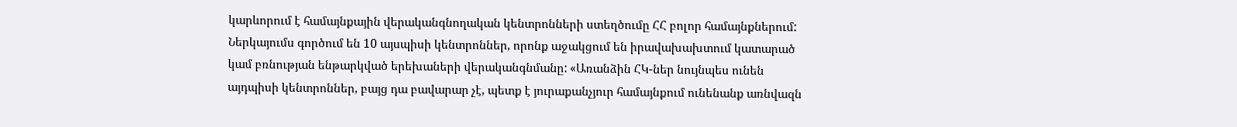կարևորում է համայնքային վերականգնողական կենտրոնների ստեղծումը ՀՀ բոլոր համայնքներում:
Ներկայումս գործում են 10 այսպիսի կենտրոններ, որոնք աջակցում են իրավախախտում կատարած կամ բռնության ենթարկված երեխաների վերականգնմանը: «Առանձին ՀԿ-ներ նույնպես ունեն այդպիսի կենտրոններ, բայց դա բավարար չէ, պետք է յուրաքանչյուր համայնքում ունենանք առնվազն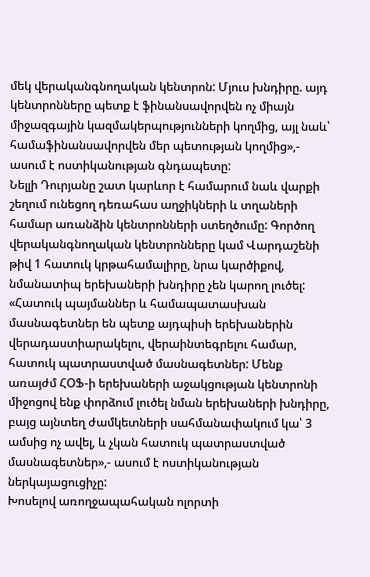մեկ վերականգնողական կենտրոն: Մյուս խնդիրը. այդ կենտրոնները պետք է ֆինանսավորվեն ոչ միայն միջազգային կազմակերպությունների կողմից, այլ նաև՝ համաֆինանսավորվեն մեր պետության կողմից»,- ասում է ոստիկանության գնդապետը:
Նելլի Դուրյանը շատ կարևոր է համարում նաև վարքի շեղում ունեցող դեռահաս աղջիկների և տղաների համար առանձին կենտրոնների ստեղծումը: Գործող վերականգնողական կենտրոնները կամ Վարդաշենի թիվ 1 հատուկ կրթահամալիրը, նրա կարծիքով, նմանատիպ երեխաների խնդիրը չեն կարող լուծել:
«Հատուկ պայմաններ և համապատասխան մասնագետներ են պետք այդպիսի երեխաներին վերադաստիարակելու, վերաինտեգրելու համար, հատուկ պատրաստված մասնագետներ: Մենք առայժմ ՀՕՖ-ի երեխաների աջակցության կենտրոնի միջոցով ենք փորձում լուծել նման երեխաների խնդիրը, բայց այնտեղ ժամկետների սահմանափակում կա՝ 3 ամսից ոչ ավել, և չկան հատուկ պատրաստված մասնագետներ»,- ասում է ոստիկանության ներկայացուցիչը:
Խոսելով առողջապահական ոլորտի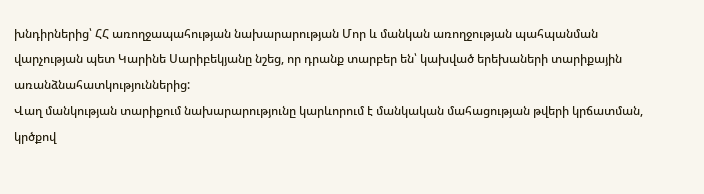խնդիրներից՝ ՀՀ առողջապահության նախարարության Մոր և մանկան առողջության պահպանման վարչության պետ Կարինե Սարիբեկյանը նշեց, որ դրանք տարբեր են՝ կախված երեխաների տարիքային առանձնահատկություններից:
Վաղ մանկության տարիքում նախարարությունը կարևորում է մանկական մահացության թվերի կրճատման, կրծքով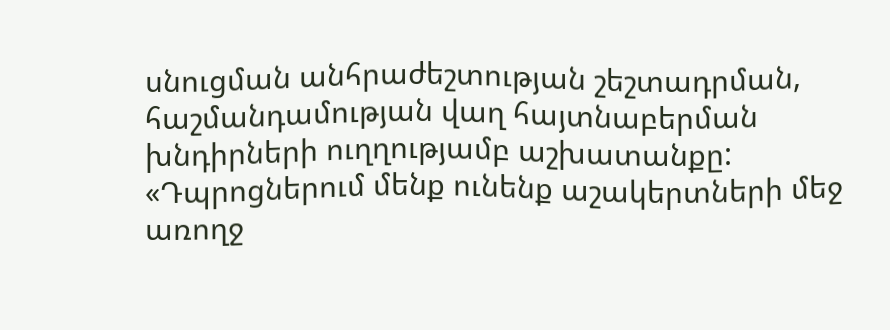սնուցման անհրաժեշտության շեշտադրման, հաշմանդամության վաղ հայտնաբերման խնդիրների ուղղությամբ աշխատանքը:
«Դպրոցներում մենք ունենք աշակերտների մեջ առողջ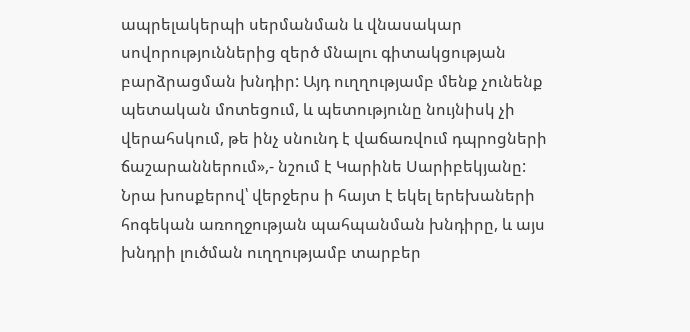ապրելակերպի սերմանման և վնասակար սովորություններից զերծ մնալու գիտակցության բարձրացման խնդիր: Այդ ուղղությամբ մենք չունենք պետական մոտեցում, և պետությունը նույնիսկ չի վերահսկում, թե ինչ սնունդ է վաճառվում դպրոցների ճաշարաններում»,- նշում է Կարինե Սարիբեկյանը:
Նրա խոսքերով՝ վերջերս ի հայտ է եկել երեխաների հոգեկան առողջության պահպանման խնդիրը, և այս խնդրի լուծման ուղղությամբ տարբեր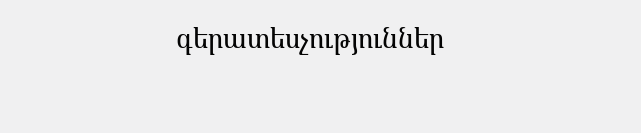գերատեսչություններ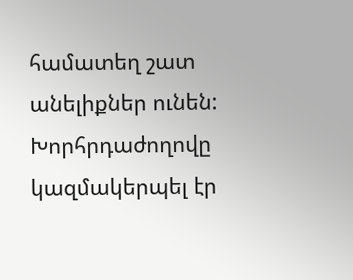համատեղ շատ անելիքներ ունեն:
Խորհրդաժողովը կազմակերպել էր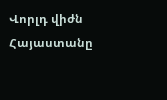Վորլդ վիժն Հայաստանը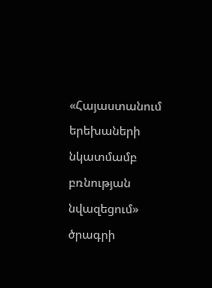«Հայաստանում երեխաների նկատմամբ բռնության նվազեցում» ծրագրի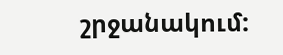շրջանակում: